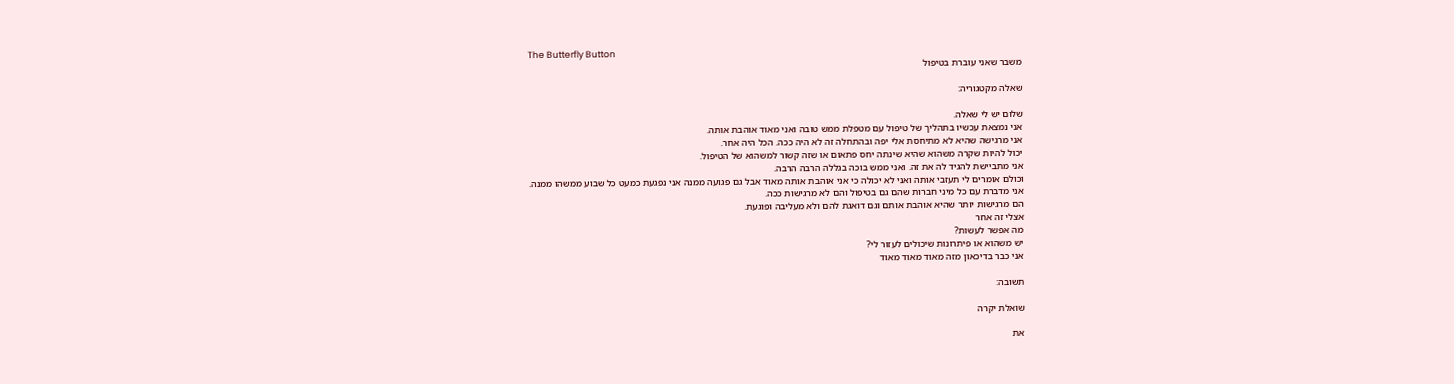The Butterfly Button
משבר שאני עוברת בטיפול

שאלה מקטגוריה:

שלום יש לי שאלה.
אני נמצאת עכשיו בתהליך של טיפול עם מטפלת ממש טובה ואני מאוד אוהבת אותה.
אני מרגישה שהיא לא מתיחסת אלי יפה ובהתחלה זה לא היה ככה. הכל היה אחר.
יכול להיות שקרה משהוא שהיא שינתה יחס פתאום או שזה קשור למשהוא של הטיפול.
אני מתביישת להגיד לה את זה. ואני ממש בוכה בגללה הרבה הרבה.
וכולם אומרים לי תעזבי אותה ואני לא יכולה כי אני אוהבת אותה מאוד אבל גם פגועה ממנה אני נפגעת כמעט כל שבוע ממשהו ממנה.
אני מדברת עם כל מיני חברות שהם גם בטיפול והם לא מרגישות ככה.
הם מרגישות יותר שהיא אוהבת אותם וגם דואגת להם ולא מעליבה ופוגעת.
אצלי זה אחר
מה אפשר לעשות?
יש משהוא או פיתרונות שיכולים לעזור לי?
אני כבר בדיכאון מזה מאוד מאוד מאוד

תשובה:

שואלת יקרה

את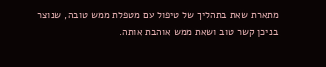מתארת שאת בתהליך של טיפול עם מטפלת ממש טובה, שנוצר בניכן קשר טוב ושאת ממש אוהבת אותה.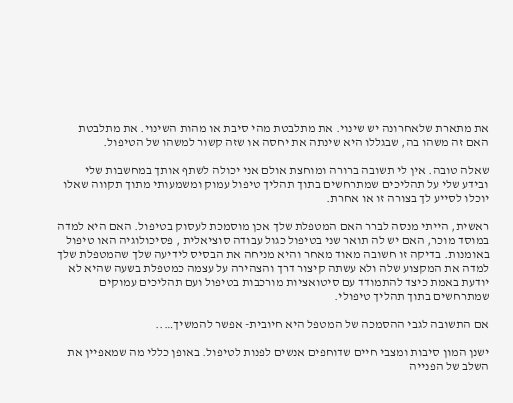את מתארת שלאחרונה יש שינוי. את מתלבטת מהי סיבת או מהות השינוי. את מתלבטת האם זה משהו בה, שבגללו היא שינתה את יחסה או שזה קשור למשהו של הטיפול.

שאלה טובה. אין לי תשובה ברורה ומוחצת אולם אני יכולה לשתף אותך במחשבות שלי ובידע שלי על תהליכים שמתרחשים בתוך תהליך טיפול עמוק ומשמעותי מתוך תקווה שאלו יוכלו לסייע לך בצורה זו או אחרת.

ראשית, הייתי מנסה לברר האם המטפלת שלך אכן מוסמכת לעסוק בטיפול. האם היא למדה במוסד מוכר, האם יש לה תואר שני בטיפול כגול עבודה סוציאלית , פסיכולוגיה האו טיפול באומנות. בדיקה זו חשובה מאוד מאחר והיא מניחה את הבסיס לידיעה שלך שהמטפלת שלך למדה את המקצוע שלה ולא עשתה קיצור דרך והצהירה על עצמה כמטפלת בשעה שהיא לא יודעת באמת כיצד להתמודד עם סיטואציות מורכבות בטיפול ועם תהליכים עמוקים שמתרחשים בתוך תהליך טיפולי.

אם התשובה לגבי ההסמכה של המטפל היא חיובית- אפשר להמשיך…..

ישנן המון סיבות ומצבי חיים שדוחפים אנשים לפנות לטיפול. באופן כללי מה שמאפיין את השלב של הפנייה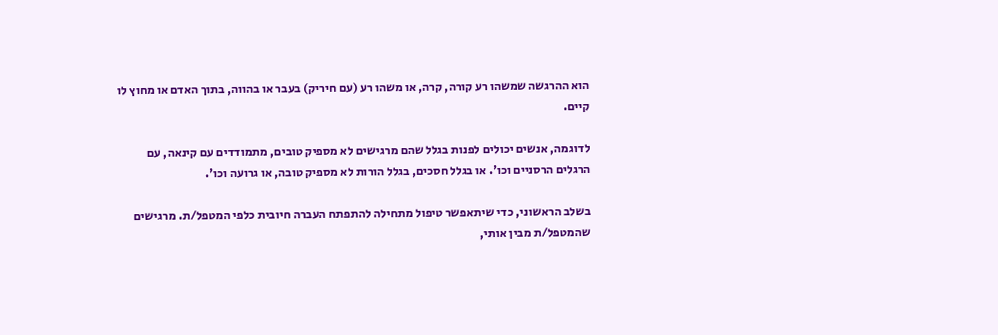הוא ההרגשה שמשהו רע קורה, קרה, או משהו רע (עם חיריק) בעבר או בהווה, בתוך האדם או מחוץ לו קיים.

לדוגמה, אנשים יכולים לפנות בגלל שהם מרגישים לא מספיק טובים, מתמודדים עם קינאה, עם הרגלים הרסניים וכו'. או בגלל חסכים, בגלל הורות לא מספיק טובה, או גרועה וכו'.

בשלב הראשוני, כדי שיתאפשר טיפול מתחילה להתפתח העברה חיובית כלפי המטפל/ת. מרגישים שהמטפל/ת מבין אותי,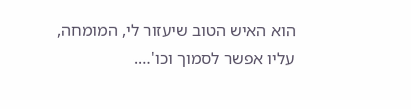הוא האיש הטוב שיעזור לי, המומחה, עליו אפשר לסמוך וכו'….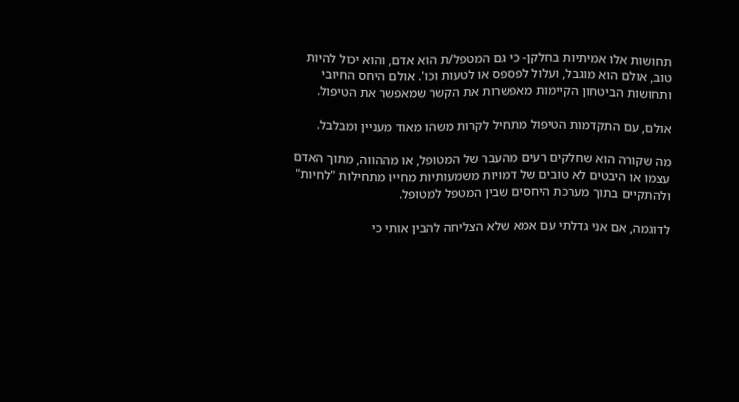תחושות אלו אמיתיות בחלקן- כי גם המטפל/ת הוא אדם, והוא יכול להיות טוב, אולם הוא מוגבל, ועלול לפספס או לטעות וכו'. אולם היחס החיובי ותחושות הביטחון הקיימות מאפשרות את הקשר שמאפשר את הטיפול.

אולם, עם התקדמות הטיפול מתחיל לקרות משהו מאוד מעניין ומבלבל.

מה שקורה הוא שחלקים רעים מהעבר של המטופל, או מההווה, מתוך האדם עצמו או היבטים לא טובים של דמויות משמעותיות מחייו מתחילות "לחיות" ולהתקיים בתוך מערכת היחסים שבין המטפל למטופל.

לדוגמה, אם אני גדלתי עם אמא שלא הצליחה להבין אותי כי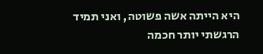היא הייתה אשה פשוטה, ואני תמיד הרגשתי יותר חכמה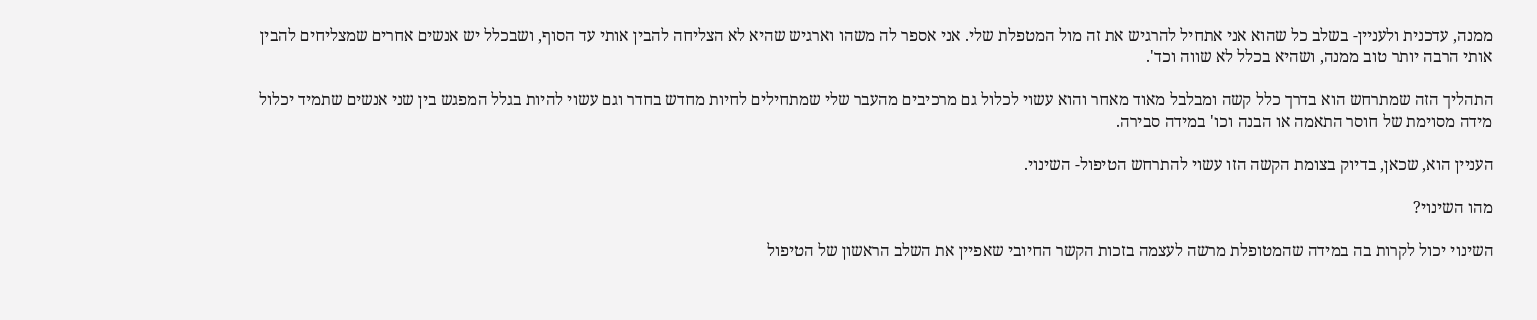ממנה, עדכנית ולעניין- בשלב כל שהוא אני אתחיל להרגיש את זה מול המטפלת שלי. אני אספר לה משהו וארגיש שהיא לא הצליחה להבין אותי עד הסוף, ושבכלל יש אנשים אחרים שמצליחים להבין אותי הרבה יותר טוב ממנה, ושהיא בכלל לא שווה וכד'.

התהליך הזה שמתרחש הוא בדרך כלל קשה ומבלבל מאוד מאחר והוא עשוי לכלול גם מרכיבים מהעבר שלי שמתחילים לחיות מחדש בחדר וגם עשוי להיות בגלל המפגש בין שני אנשים שתמיד יכלול מידה מסוימת של חוסר התאמה או הבנה וכו' במידה סבירה.

העניין הוא, שכאן, בדיוק בצומת הקשה הזו עשוי להתרחש הטיפול- השינוי.

מהו השינוי?

השינוי יכול לקרות בה במידה שהמטופלת מרשה לעצמה בזכות הקשר החיובי שאפיין את השלב הראשון של הטיפול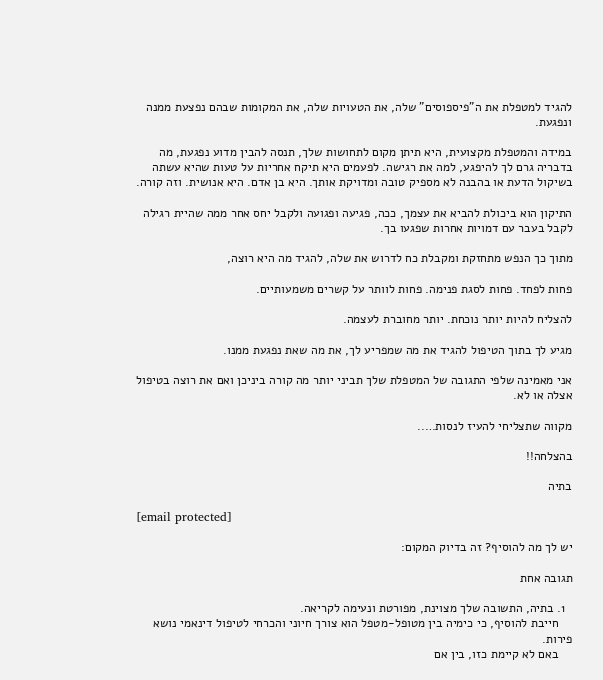להגיד למטפלת את ה"פיספוסים" שלה, את הטעויות שלה, את המקומות שבהם נפצעת ממנה ונפגעת.

במידה והמטפלת מקצועית, היא תיתן מקום לתחושות שלך, תנסה להבין מדוע נפגעת, מה בדבריה גרם לך להיפגע, למה את רגישה. לפעמים היא תיקח אחריות על טעות שהיא עשתה בשיקול הדעת או בהבנה לא מספיק טובה ומדויקת אותך. היא בן אדם. היא אנושית. וזה קורה.

התיקון הוא ביכולת להביא את עצמך, ככה, פגיעה ופגועה ולקבל יחס אחר ממה שהיית רגילה לקבל בעבר עם דמויות אחרות שפגעו בך.

מתוך כך הנפש מתחזקת ומקבלת כח לדרוש את שלה, להגיד מה היא רוצה,

פחות לפחד. פחות לסגת פנימה. פחות לוותר על קשרים משמעותיים.

להצליח להיות יותר נוכחת. יותר מחוברת לעצמה.

מגיע לך בתוך הטיפול להגיד את מה שמפריע לך, את מה שאת נפגעת ממנו.

אני מאמינה שלפי התגובה של המטפלת שלך תביני יותר מה קורה ביניכן ואם את רוצה בטיפול אצלה או לא.

מקווה שתצליחי להעיז לנסות…..

בהצלחה!!

בתיה

[email protected]

יש לך מה להוסיף? זה בדיוק המקום:

תגובה אחת

  1. בתיה, התשובה שלך מצוינת, מפורטת ונעימה לקריאה.
    חייבת להוסיף, כי כימיה בין מטופל-מטפל הוא צורך חיוני והכרחי לטיפול דינאמי נושא פירות.
    באם לא קיימת כזו, בין אם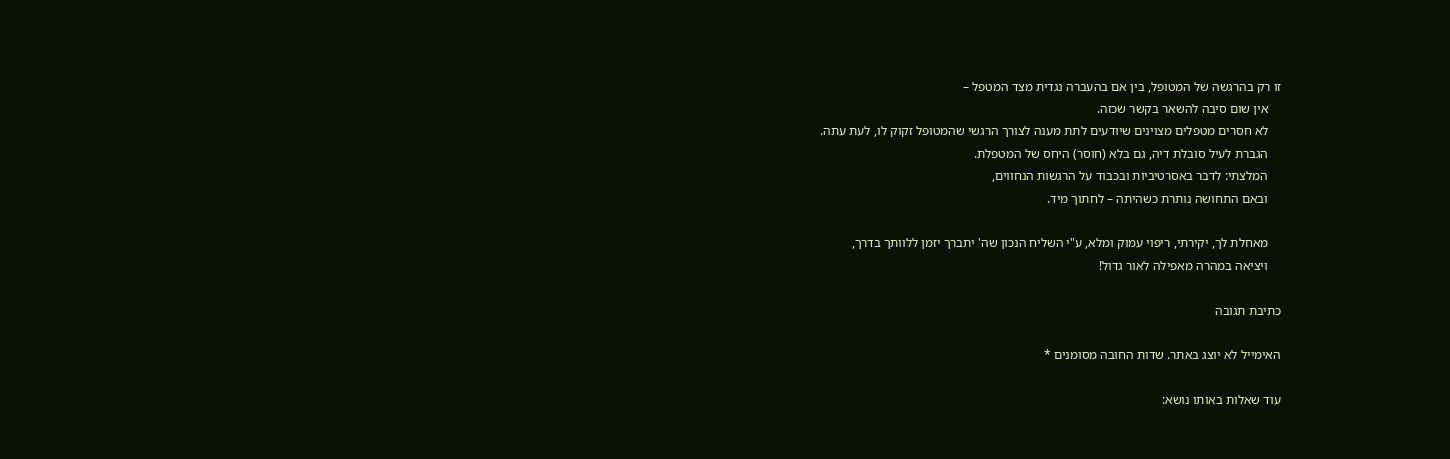זו רק בהרגשה של המטופל, בין אם בהעברה נגדית מצד המטפל –
    אין שום סיבה להשאר בקשר שכזה.
    לא חסרים מטפלים מצוינים שיודעים לתת מענה לצורך הרגשי שהמטופל זקוק לו, לעת עתה.
    הגברת לעיל סובלת דיה, גם בלא (חוסר) היחס של המטפלת.
    המלצתי: לדבר באסרטיביות ובכבוד על הרגשות הנחווים,
    ובאם התחושה נותרת כשהיתה – לחתוך מיד.

    מאחלת לך, יקירתי, ריפוי עמוק ומלא, ע"י השליח הנכון שה' יתברך יזמן ללוותך בדרך,
    ויציאה במהרה מאפילה לאור גדול!

כתיבת תגובה

האימייל לא יוצג באתר. שדות החובה מסומנים *

עוד שאלות באותו נושא: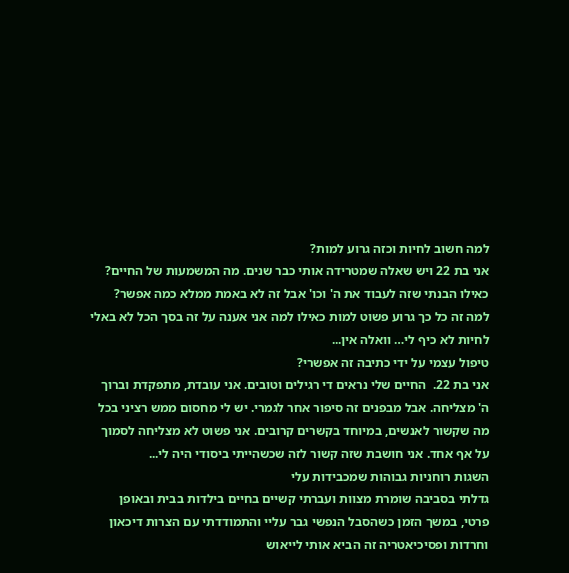למה חשוב לחיות וכזה גרוע למות?
אני בת 22 ויש שאלה שמטרידה אותי כבר שנים. מה המשמעות של החיים? כאילו הבנתי שזה לעבוד את ה' וכו' אבל זה לא באמת ממלא כמה אפשר? למה זה כל כך גרוע פשוט למות כאילו למה אני אענה על זה בסך הכל לא באלי לחיות לא כיף לי… וואלה אין...
טיפול עצמי על ידי כתיבה זה אפשרי?
אני בת 22.  החיים שלי נראים די רגילים וטובים. אני עובדת, מתפקדת וברוך ה' מצליחה. אבל מבפנים זה סיפור אחר לגמרי. יש לי מחסום ממש רציני בכל מה שקשור לאנשים, במיוחד בקשרים קרובים. אני פשוט לא מצליחה לסמוך על אף אחד. אני חושבת שזה קשור לזה שכשהייתי ביסודי היה לי...
השגות רוחניות גבוהות שמכבידות עלי
גדלתי בסביבה שומרת מצוות ועברתי קשיים בחיים בילדות בבית ובאופן פרטי, במשך הזמן כשהסבל הנפשי גבר עליי והתמודדתי עם הצרות דיכאון וחרדות ופסיכיאטריה זה הביא אותי לייאוש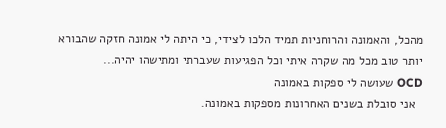מהכל, והאמונה והרוחניות תמיד הלכו לצידי, כי היתה לי אמונה חזקה שהבורא יותר טוב מכל מה שקרה איתי וכל הפגיעות שעברתי ומתישהו יהיה...
OCD שעושה לי ספקות באמונה
  אני סובלת בשנים האחרונות מספקות באמונה.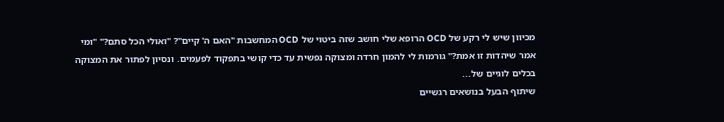מכיוון שיש לי רקע של OCD הרופא שלי חושב שזה ביטוי של OCD המחשבות "האם ה' קיים"? "ואולי הכל סתם?" "ומי אמר שיהדות זו אמת?" גורמות לי להמון חרדה ומצוקה נפשית עד כדי קושי בתפקוד לפעמים. ונסיון לפתור את המצוקה בכלים לוגיים של...
שיתוף הבעל בנושאים רגשיים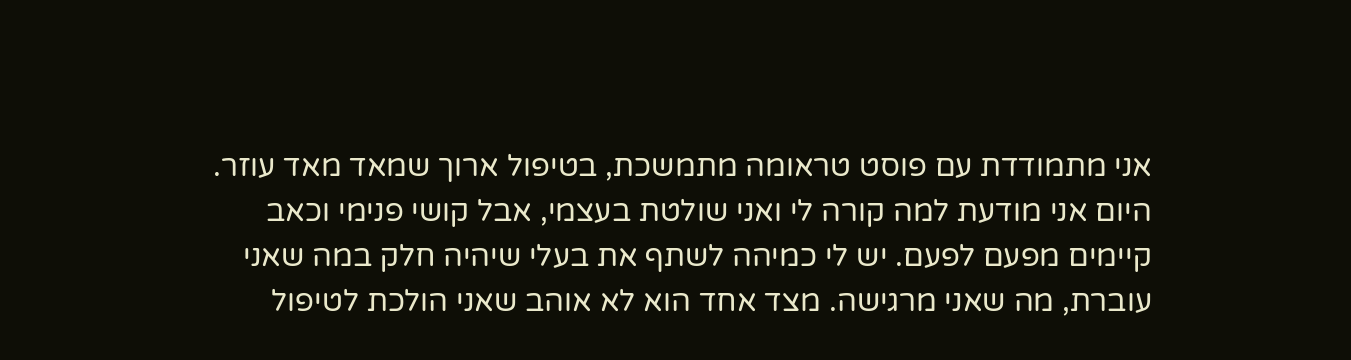אני מתמודדת עם פוסט טראומה מתמשכת, בטיפול ארוך שמאד מאד עוזר. היום אני מודעת למה קורה לי ואני שולטת בעצמי, אבל קושי פנימי וכאב קיימים מפעם לפעם. יש לי כמיהה לשתף את בעלי שיהיה חלק במה שאני עוברת, מה שאני מרגישה. מצד אחד הוא לא אוהב שאני הולכת לטיפול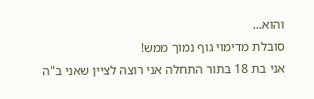והוא...
סובלת מדימוי גוף נמוך ממש!
אני בת 18 בתור התחלה אני רוצה לציין שאני ב"ה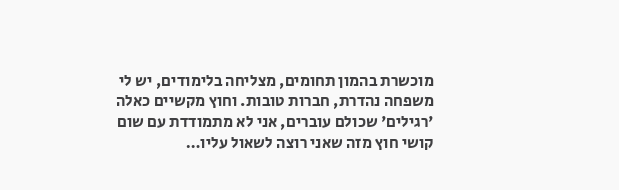מוכשרת בהמון תחומים, מצליחה בלימודים, יש לי משפחה נהדרת, חברות טובות. וחוץ מקשיים כאלה 'רגילים' שכולם עוברים, אני לא מתמודדת עם שום קושי חוץ מזה שאני רוצה לשאול עליו…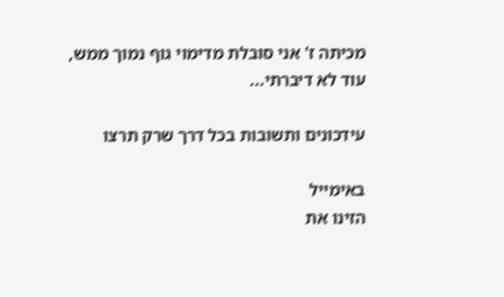מכיתה ז' אני סובלת מדימוי גוף נמוך ממש, עוד לא דיברתי...

עידכונים ותשובות בכל דרך שרק תרצו

באימייל
הזינו את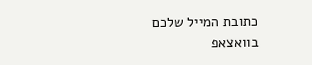כתובת המייל שלכם
בוואצאפ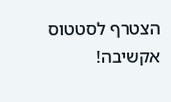הצטרף לסטטוס אקשיבה!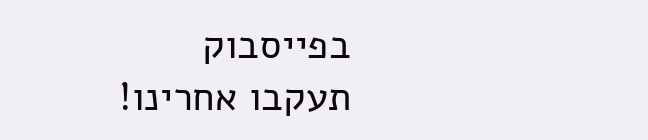בפייסבוק
תעקבו אחרינו!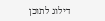דילוג לתוכן